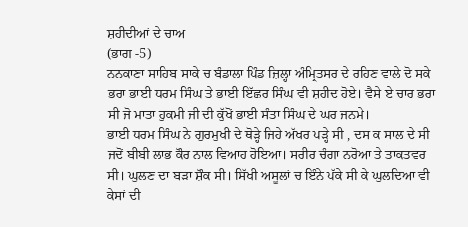ਸ਼ਹੀਦੀਆਂ ਦੇ ਚਾਅ
(ਭਾਗ -5)
ਨਨਕਾਣਾ ਸਾਹਿਬ ਸਾਕੇ ਚ ਬੰਡਾਲਾ ਪਿੰਡ ਜ਼ਿਲ੍ਹਾ ਅੰਮ੍ਰਿਤਸਰ ਦੇ ਰਹਿਣ ਵਾਲੇ ਦੋ ਸਕੇ ਭਰਾ ਭਾਈ ਧਰਮ ਸਿੰਘ ਤੇ ਭਾਈ ਇੱਛਰ ਸਿੰਘ ਵੀ ਸ਼ਹੀਦ ਹੋਏ। ਵੈਸੇ ਏ ਚਾਰ ਭਰਾ ਸੀ ਜੋ ਮਾਤਾ ਹੁਕਮੀ ਜੀ ਦੀ ਕੁੱਖੋਂ ਭਾਈ ਸੰਤਾ ਸਿੰਘ ਦੇ ਘਰ ਜਨਮੇ।
ਭਾਈ ਧਰਮ ਸਿੰਘ ਨੇ ਗੁਰਮੁਖੀ ਦੇ ਥੋੜ੍ਹੇ ਜਿਹੇ ਅੱਖਰ ਪੜ੍ਹੇ ਸੀ , ਦਸ ਕ ਸਾਲ ਦੇ ਸੀ ਜਦੋਂ ਬੀਬੀ ਲਾਭ ਕੌਰ ਨਾਲ ਵਿਆਹ ਹੋਇਆ। ਸਰੀਰ ਚੰਗਾ ਨਰੋਆ ਤੇ ਤਾਕਤਵਰ ਸੀ। ਘੁਲਣ ਦਾ ਬੜਾ ਸ਼ੌਕ ਸੀ। ਸਿੱਖੀ ਅਸੂਲਾਂ ਚ ਇੰਨੇ ਪੱਕੇ ਸੀ ਕੇ ਘੁਲਦਿਆ ਵੀ ਕੇਸਾਂ ਦੀ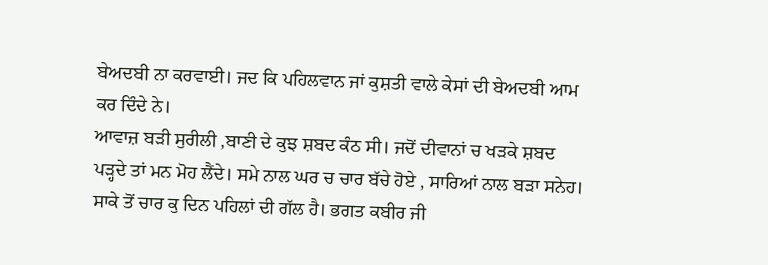ਬੇਅਦਬੀ ਨਾ ਕਰਵਾਈ। ਜਦ ਕਿ ਪਹਿਲਵਾਨ ਜਾਂ ਕੁਸ਼ਤੀ ਵਾਲੇ ਕੇਸਾਂ ਦੀ ਬੇਅਦਬੀ ਆਮ ਕਰ ਦਿੰਦੇ ਨੇ।
ਆਵਾਜ਼ ਬੜੀ ਸੁਰੀਲੀ ,ਬਾਣੀ ਦੇ ਕੁਝ ਸ਼ਬਦ ਕੰਠ ਸੀ। ਜਦੋਂ ਦੀਵਾਨਾਂ ਚ ਖੜਕੇ ਸ਼ਬਦ ਪੜ੍ਹਦੇ ਤਾਂ ਮਨ ਮੋਹ ਲੈਂਦੇ। ਸਮੇ ਨਾਲ ਘਰ ਚ ਚਾਰ ਬੱਚੇ ਹੋਏ , ਸਾਰਿਆਂ ਨਾਲ ਬੜਾ ਸਨੇਹ।
ਸਾਕੇ ਤੋਂ ਚਾਰ ਕੁ ਦਿਨ ਪਹਿਲਾਂ ਦੀ ਗੱਲ ਹੈ। ਭਗਤ ਕਬੀਰ ਜੀ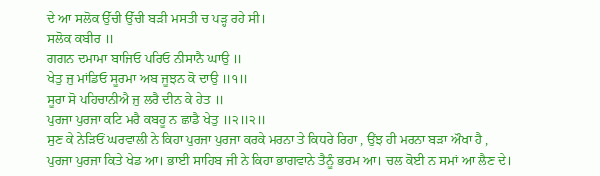ਦੇ ਆ ਸਲੋਕ ਉੱਚੀ ਉੱਚੀ ਬੜੀ ਮਸਤੀ ਚ ਪੜ੍ਹ ਰਹੇ ਸੀ।
ਸਲੋਕ ਕਬੀਰ ॥
ਗਗਨ ਦਮਾਮਾ ਬਾਜਿਓ ਪਰਿਓ ਨੀਸਾਨੈ ਘਾਉ ॥
ਖੇਤੁ ਜੁ ਮਾਂਡਿਓ ਸੂਰਮਾ ਅਬ ਜੂਝਨ ਕੋ ਦਾਉ ॥੧॥
ਸੂਰਾ ਸੋ ਪਹਿਚਾਨੀਐ ਜੁ ਲਰੈ ਦੀਨ ਕੇ ਹੇਤ ॥
ਪੁਰਜਾ ਪੁਰਜਾ ਕਟਿ ਮਰੈ ਕਬਹੂ ਨ ਛਾਡੈ ਖੇਤੁ ॥੨॥੨॥
ਸੁਣ ਕੇ ਨੇਡ਼ਿਓਂ ਘਰਵਾਲੀ ਨੇ ਕਿਹਾ ਪੁਰਜਾ ਪੁਰਜਾ ਕਰਕੇ ਮਰਨਾ ਤੇ ਕਿਧਰੇ ਰਿਹਾ , ਉਂਝ ਹੀ ਮਰਨਾ ਬੜਾ ਔਖਾ ਹੈ , ਪੁਰਜਾ ਪੁਰਜਾ ਕਿਤੇ ਖੇਡ ਆ। ਭਾਈ ਸਾਹਿਬ ਜੀ ਨੇ ਕਿਹਾ ਭਾਗਵਾਨੇ ਤੈਨੂੰ ਭਰਮ ਆ। ਚਲ ਕੋਈ ਨ ਸਮਾਂ ਆ ਲੈਣ ਦੇ।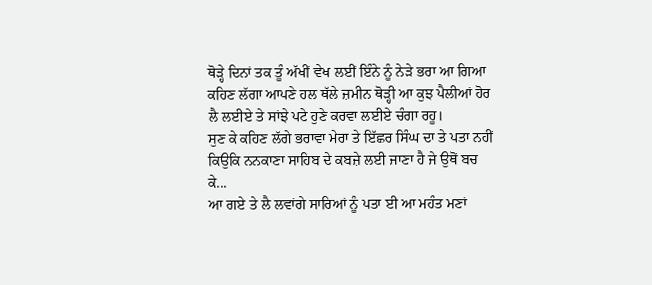ਥੋੜ੍ਹੇ ਦਿਨਾਂ ਤਕ ਤੂੰ ਅੱਖੀਂ ਵੇਖ ਲਈਂ ਇੰਨੇ ਨੂੰ ਨੇੜੇ ਭਰਾ ਆ ਗਿਆ ਕਹਿਣ ਲੱਗਾ ਆਪਣੇ ਹਲ ਥੱਲੇ ਜ਼ਮੀਨ ਥੋੜ੍ਹੀ ਆ ਕੁਝ ਪੈਲੀਆਂ ਹੋਰ ਲੈ ਲਈਏ ਤੇ ਸਾਂਝੇ ਪਟੇ ਹੁਣੇ ਕਰਵਾ ਲਈਏ ਚੰਗਾ ਰਹੂ।
ਸੁਣ ਕੇ ਕਹਿਣ ਲੱਗੇ ਭਰਾਵਾ ਮੇਰਾ ਤੇ ਇੱਛਰ ਸਿੰਘ ਦਾ ਤੇ ਪਤਾ ਨਹੀਂ ਕਿਉਕਿ ਨਨਕਾਣਾ ਸਾਹਿਬ ਦੇ ਕਬਜ਼ੇ ਲਈ ਜਾਣਾ ਹੈ ਜੇ ਉਥੋਂ ਬਚ ਕੇ...
ਆ ਗਏ ਤੇ ਲੈ ਲਵਾਂਗੇ ਸਾਰਿਆਂ ਨੂੰ ਪਤਾ ਈ ਆ ਮਹੰਤ ਮਣਾਂ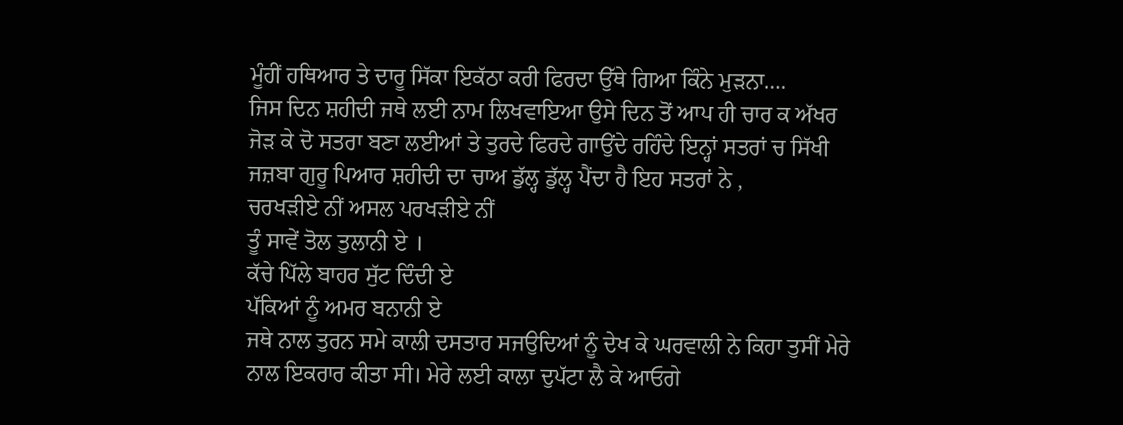ਮੂੰਹੀਂ ਹਥਿਆਰ ਤੇ ਦਾਰੂ ਸਿੱਕਾ ਇਕੱਠਾ ਕਰੀ ਫਿਰਦਾ ਉੱਥੇ ਗਿਆ ਕਿੰਨੇ ਮੁੜਨਾ….
ਜਿਸ ਦਿਨ ਸ਼ਹੀਦੀ ਜਥੇ ਲਈ ਨਾਮ ਲਿਖਵਾਇਆ ਉਸੇ ਦਿਨ ਤੋਂ ਆਪ ਹੀ ਚਾਰ ਕ ਅੱਖਰ ਜੋੜ ਕੇ ਦੋ ਸਤਰਾ ਬਣਾ ਲਈਆਂ ਤੇ ਤੁਰਦੇ ਫਿਰਦੇ ਗਾਉਂਦੇ ਰਹਿੰਦੇ ਇਨ੍ਹਾਂ ਸਤਰਾਂ ਚ ਸਿੱਖੀ ਜਜ਼ਬਾ ਗੁਰੂ ਪਿਆਰ ਸ਼ਹੀਦੀ ਦਾ ਚਾਅ ਡੁੱਲ੍ਹ ਡੁੱਲ੍ਹ ਪੈਂਦਾ ਹੈ ਇਹ ਸਤਰਾਂ ਨੇ ,
ਚਰਖੜੀਏ ਨੀਂ ਅਸਲ ਪਰਖੜੀਏ ਨੀਂ
ਤੂੰ ਸਾਵੇਂ ਤੋਲ ਤੁਲਾਨੀ ਏ ।
ਕੱਚੇ ਪਿੱਲੇ ਬਾਹਰ ਸੁੱਟ ਦਿੰਦੀ ਏ
ਪੱਕਿਆਂ ਨੂੰ ਅਮਰ ਬਨਾਨੀ ਏ
ਜਥੇ ਨਾਲ ਤੁਰਨ ਸਮੇ ਕਾਲੀ ਦਸਤਾਰ ਸਜਉਦਿਆਂ ਨੂੰ ਦੇਖ ਕੇ ਘਰਵਾਲੀ ਨੇ ਕਿਹਾ ਤੁਸੀਂ ਮੇਰੇ ਨਾਲ ਇਕਰਾਰ ਕੀਤਾ ਸੀ। ਮੇਰੇ ਲਈ ਕਾਲਾ ਦੁਪੱਟਾ ਲੈ ਕੇ ਆਓਗੇ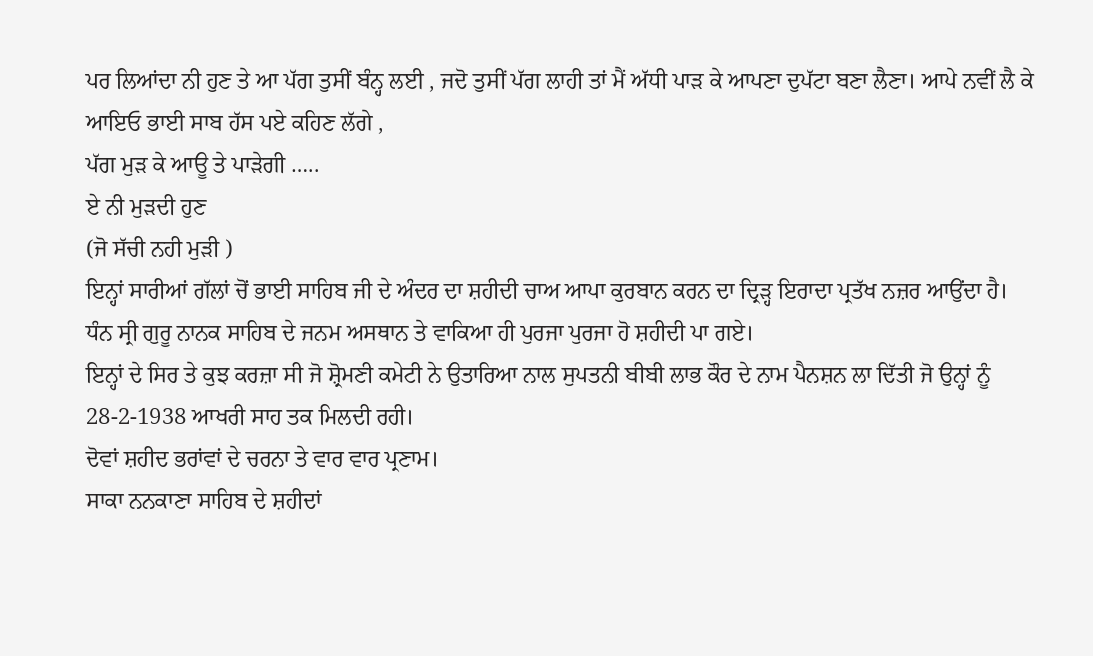ਪਰ ਲਿਆਂਦਾ ਨੀ ਹੁਣ ਤੇ ਆ ਪੱਗ ਤੁਸੀਂ ਬੰਨ੍ਹ ਲਈ , ਜਦੋ ਤੁਸੀਂ ਪੱਗ ਲਾਹੀ ਤਾਂ ਮੈਂ ਅੱਧੀ ਪਾਡ਼ ਕੇ ਆਪਣਾ ਦੁਪੱਟਾ ਬਣਾ ਲੈਣਾ। ਆਪੇ ਨਵੀਂ ਲੈ ਕੇ ਆਇਓ ਭਾਈ ਸਾਬ ਹੱਸ ਪਏ ਕਹਿਣ ਲੱਗੇ ,
ਪੱਗ ਮੁੜ ਕੇ ਆਊ ਤੇ ਪਾੜੇਗੀ …..
ਏ ਨੀ ਮੁੜਦੀ ਹੁਣ
(ਜੋ ਸੱਚੀ ਨਹੀ ਮੁੜੀ )
ਇਨ੍ਹਾਂ ਸਾਰੀਆਂ ਗੱਲਾਂ ਚੋਂ ਭਾਈ ਸਾਹਿਬ ਜੀ ਦੇ ਅੰਦਰ ਦਾ ਸ਼ਹੀਦੀ ਚਾਅ ਆਪਾ ਕੁਰਬਾਨ ਕਰਨ ਦਾ ਦ੍ਰਿੜ੍ਹ ਇਰਾਦਾ ਪ੍ਰਤੱਖ ਨਜ਼ਰ ਆਉਂਦਾ ਹੈ। ਧੰਨ ਸ੍ਰੀ ਗੁਰੂ ਨਾਨਕ ਸਾਹਿਬ ਦੇ ਜਨਮ ਅਸਥਾਨ ਤੇ ਵਾਕਿਆ ਹੀ ਪੁਰਜਾ ਪੁਰਜਾ ਹੋ ਸ਼ਹੀਦੀ ਪਾ ਗਏ।
ਇਨ੍ਹਾਂ ਦੇ ਸਿਰ ਤੇ ਕੁਝ ਕਰਜ਼ਾ ਸੀ ਜੋ ਸ਼੍ਰੋਮਣੀ ਕਮੇਟੀ ਨੇ ਉਤਾਰਿਆ ਨਾਲ ਸੁਪਤਨੀ ਬੀਬੀ ਲਾਭ ਕੌਰ ਦੇ ਨਾਮ ਪੈਨਸ਼ਨ ਲਾ ਦਿੱਤੀ ਜੋ ਉਨ੍ਹਾਂ ਨੂੰ 28-2-1938 ਆਖਰੀ ਸਾਹ ਤਕ ਮਿਲਦੀ ਰਹੀ।
ਦੋਵਾਂ ਸ਼ਹੀਦ ਭਰਾਂਵਾਂ ਦੇ ਚਰਨਾ ਤੇ ਵਾਰ ਵਾਰ ਪ੍ਰਣਾਮ।
ਸਾਕਾ ਨਨਕਾਣਾ ਸਾਹਿਬ ਦੇ ਸ਼ਹੀਦਾਂ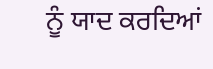ਨੂੰ ਯਾਦ ਕਰਦਿਆਂ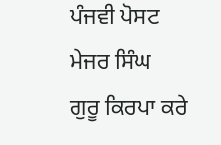ਪੰਜਵੀ ਪੋਸਟ
ਮੇਜਰ ਸਿੰਘ
ਗੁਰੂ ਕਿਰਪਾ ਕਰੇ